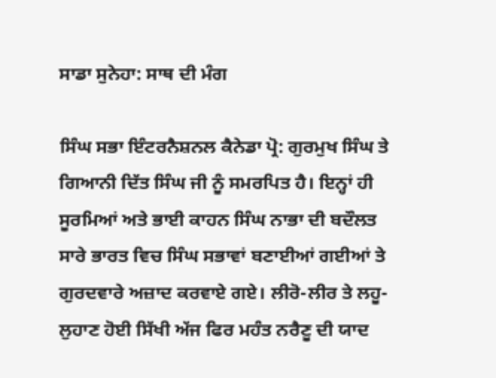ਸਾਡਾ ਸੁਨੇਹਾ: ਸਾਥ ਦੀ ਮੰਗ

ਸਿੰਘ ਸਭਾ ਇੰਟਰਨੈਸ਼ਨਲ ਕੈਨੇਡਾ ਪ੍ਰੋ: ਗੁਰਮੁਖ ਸਿੰਘ ਤੇ ਗਿਆਨੀ ਦਿੱਤ ਸਿੰਘ ਜੀ ਨੂੰ ਸਮਰਪਿਤ ਹੈ। ਇਨ੍ਹਾਂ ਹੀ ਸੂਰਮਿਆਂ ਅਤੇ ਭਾਈ ਕਾਹਨ ਸਿੰਘ ਨਾਭਾ ਦੀ ਬਦੌਲਤ ਸਾਰੇ ਭਾਰਤ ਵਿਚ ਸਿੰਘ ਸਭਾਵਾਂ ਬਣਾਈਆਂ ਗਈਆਂ ਤੇ ਗੁਰਦਵਾਰੇ ਅਜ਼ਾਦ ਕਰਵਾਏ ਗਏ। ਲੀਰੋ-ਲੀਰ ਤੇ ਲਹੂ-ਲੁਹਾਣ ਹੋਈ ਸਿੱਖੀ ਅੱਜ ਫਿਰ ਮਹੰਤ ਨਰੈਣੂ ਦੀ ਯਾਦ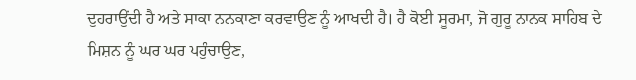ਦੁਹਰਾਉਂਦੀ ਹੈ ਅਤੇ ਸਾਕਾ ਨਨਕਾਣਾ ਕਰਵਾਉਣ ਨੂੰ ਆਖਦੀ ਹੈ। ਹੈ ਕੋਈ ਸੂਰਮਾ, ਜੋ ਗੁਰੂ ਨਾਨਕ ਸਾਹਿਬ ਦੇ ਮਿਸ਼ਨ ਨੂੰ ਘਰ ਘਰ ਪਹੁੰਚਾਉਣ,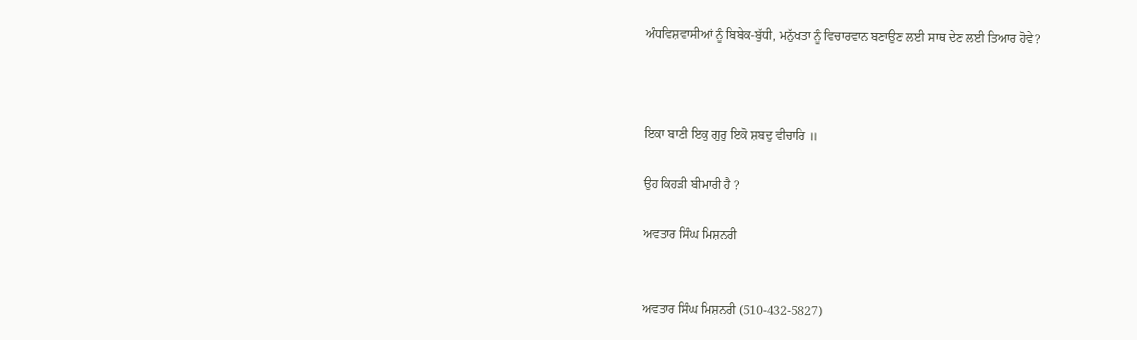ਅੰਧਵਿਸ਼ਵਾਸੀਆਂ ਨੂੰ ਬਿਬੇਕ-ਬੁੱਧੀ, ਮਨੁੱਖਤਾ ਨੂੰ ਵਿਚਾਰਵਾਨ ਬਣਾਉਣ ਲਈ ਸਾਥ ਦੇਣ ਲਈ ਤਿਆਰ ਹੋਵੇ?



ਇਕਾ ਬਾਣੀ ਇਕੁ ਗੁਰੁ ਇਕੋ ਸ਼ਬਦੁ ਵੀਚਾਰਿ ॥

ਉਹ ਕਿਹੜੀ ਬੀਮਾਰੀ ਹੈ ?

ਅਵਤਾਰ ਸਿੰਘ ਮਿਸ਼ਨਰੀ


ਅਵਤਾਰ ਸਿੰਘ ਮਿਸ਼ਨਰੀ (510-432-5827)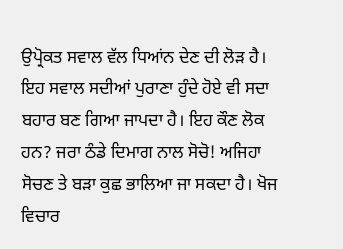ਉਪ੍ਰੋਕਤ ਸਵਾਲ ਵੱਲ ਧਿਆਂਨ ਦੇਣ ਦੀ ਲੋੜ ਹੈ। ਇਹ ਸਵਾਲ ਸਦੀਆਂ ਪੁਰਾਣਾ ਹੁੰਦੇ ਹੋਏ ਵੀ ਸਦਾ ਬਹਾਰ ਬਣ ਗਿਆ ਜਾਪਦਾ ਹੈ। ਇਹ ਕੌਣ ਲੋਕ ਹਨ? ਜਰਾ ਠੰਡੇ ਦਿਮਾਗ ਨਾਲ ਸੋਚੋ! ਅਜਿਹਾ ਸੋਚਣ ਤੇ ਬੜਾ ਕੁਛ ਭਾਲਿਆ ਜਾ ਸਕਦਾ ਹੈ। ਖੋਜ ਵਿਚਾਰ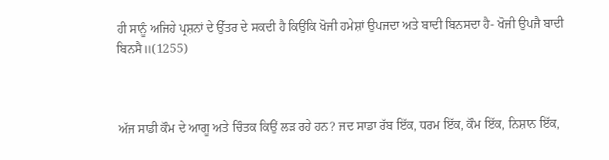ਹੀ ਸਾਨੂੰ ਅਜਿਹੇ ਪ੍ਰਸ਼ਨਾਂ ਦੇ ਉੱਤਰ ਦੇ ਸਕਦੀ ਹੈ ਕਿਉਂਕਿ ਖੋਜੀ ਹਮੇਸ਼ਾਂ ਉਪਜਦਾ ਅਤੇ ਬਾਦੀ ਬਿਨਸਦਾ ਹੈ- ਖੋਜੀ ਉਪਜੈ ਬਾਦੀ ਬਿਨਸੈ॥(1255)



ਅੱਜ ਸਾਡੀ ਕੌਮ ਦੇ ਆਗੂ ਅਤੇ ਚਿੰਤਕ ਕਿਉਂ ਲੜ ਰਹੇ ਹਨ? ਜਦ ਸਾਡਾ ਰੱਬ ਇੱਕ, ਧਰਮ ਇੱਕ, ਕੌਮ ਇੱਕ, ਨਿਸ਼ਾਨ ਇੱਕ,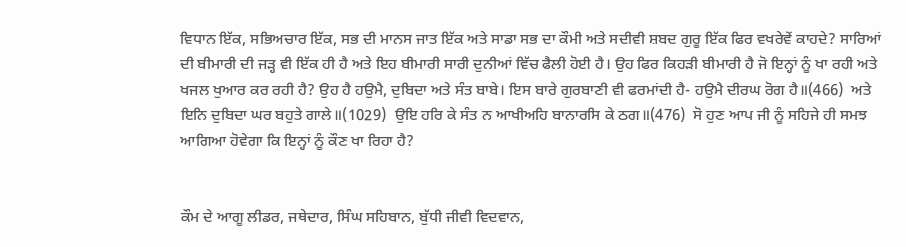ਵਿਧਾਨ ਇੱਕ, ਸਭਿਅਚਾਰ ਇੱਕ, ਸਭ ਦੀ ਮਾਨਸ ਜਾਤ ਇੱਕ ਅਤੇ ਸਾਡਾ ਸਭ ਦਾ ਕੌਮੀ ਅਤੇ ਸਦੀਵੀ ਸ਼ਬਦ ਗੁਰੂ ਇੱਕ ਫਿਰ ਵਖਰੇਵੇਂ ਕਾਹਦੇ? ਸਾਰਿਆਂ ਦੀ ਬੀਮਾਰੀ ਦੀ ਜੜ੍ਹ ਵੀ ਇੱਕ ਹੀ ਹੈ ਅਤੇ ਇਹ ਬੀਮਾਰੀ ਸਾਰੀ ਦੁਨੀਆਂ ਵਿੱਚ ਫੈਲੀ ਹੋਈ ਹੈ। ਉਹ ਫਿਰ ਕਿਹੜੀ ਬੀਮਾਰੀ ਹੈ ਜੋ ਇਨ੍ਹਾਂ ਨੂੰ ਖਾ ਰਹੀ ਅਤੇ ਖਜਲ ਖੁਆਰ ਕਰ ਰਹੀ ਹੈ? ਉਹ ਹੈ ਹਉਮੈ, ਦੁਬਿਦਾ ਅਤੇ ਸੰਤ ਬਾਬੇ। ਇਸ ਬਾਰੇ ਗੁਰਬਾਣੀ ਵੀ ਫਰਮਾਂਦੀ ਹੈ- ਹਉਮੈ ਦੀਰਘ ਰੋਗ ਹੈ॥(466)  ਅਤੇ ਇਨਿ ਦੁਬਿਦਾ ਘਰ ਬਹੁਤੇ ਗਾਲੇ॥(1029)  ਉਇ ਹਰਿ ਕੇ ਸੰਤ ਨ ਆਖੀਅਹਿ ਬਾਨਾਰਸਿ ਕੇ ਠਗ॥(476)  ਸੋ ਹੁਣ ਆਪ ਜੀ ਨੂੰ ਸਹਿਜੇ ਹੀ ਸਮਝ ਆਗਿਆ ਹੋਵੇਗਾ ਕਿ ਇਨ੍ਹਾਂ ਨੂੰ ਕੌਣ ਖਾ ਰਿਹਾ ਹੈ?


ਕੌਮ ਦੇ ਆਗੂ ਲੀਡਰ, ਜਥੇਦਾਰ, ਸਿੰਘ ਸਹਿਬਾਨ, ਬੁੱਧੀ ਜੀਵੀ ਵਿਦਵਾਨ,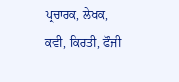ਪ੍ਰਚਾਰਕ, ਲੇਖਕ, ਕਵੀ, ਕਿਰਤੀ, ਫੌਜੀ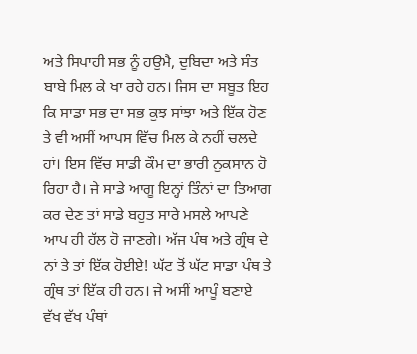ਅਤੇ ਸਿਪਾਹੀ ਸਭ ਨੂੰ ਹਉਮੈ, ਦੁਬਿਦਾ ਅਤੇ ਸੰਤ ਬਾਬੇ ਮਿਲ ਕੇ ਖਾ ਰਹੇ ਹਨ। ਜਿਸ ਦਾ ਸਬੂਤ ਇਹ ਕਿ ਸਾਡਾ ਸਭ ਦਾ ਸਭ ਕੁਝ ਸਾਂਝਾ ਅਤੇ ਇੱਕ ਹੋਣ ਤੇ ਵੀ ਅਸੀਂ ਆਪਸ ਵਿੱਚ ਮਿਲ ਕੇ ਨਹੀਂ ਚਲਦੇ ਹਾਂ। ਇਸ ਵਿੱਚ ਸਾਡੀ ਕੌਮ ਦਾ ਭਾਰੀ ਨੁਕਸਾਨ ਹੋ ਰਿਹਾ ਹੈ। ਜੇ ਸਾਡੇ ਆਗੂ ਇਨ੍ਹਾਂ ਤਿੰਨਾਂ ਦਾ ਤਿਆਗ ਕਰ ਦੇਣ ਤਾਂ ਸਾਡੇ ਬਹੁਤ ਸਾਰੇ ਮਸਲੇ ਆਪਣੇ ਆਪ ਹੀ ਹੱਲ ਹੋ ਜਾਣਗੇ। ਅੱਜ ਪੰਥ ਅਤੇ ਗ੍ਰੰਥ ਦੇ ਨਾਂ ਤੇ ਤਾਂ ਇੱਕ ਹੋਈਏ! ਘੱਟ ਤੋਂ ਘੱਟ ਸਾਡਾ ਪੰਥ ਤੇ ਗ੍ਰੰਥ ਤਾਂ ਇੱਕ ਹੀ ਹਨ। ਜੇ ਅਸੀਂ ਆਪੂੰ ਬਣਾਏ ਵੱਖ ਵੱਖ ਪੰਥਾਂ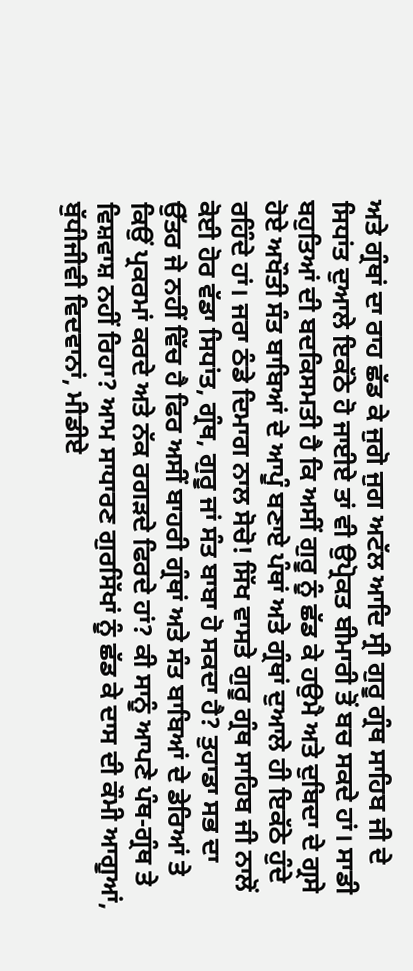ਅਤੇ ਗ੍ਰੰਥਾਂ ਦਾ ਰਾਹ ਛੱਡ ਕੇ ਜੁਗੋ ਜੁਗ ਅਟੱਲ ਆਦਿ ਸ੍ਰੀ ਗੁਰੂ ਗ੍ਰੰਥ ਸਾਹਿਬ ਜੀ ਦੇ ਸਿਧਾਂਤ ਦੁਆਲੇ ਇਕੱਠੇ ਹੋ ਜਾਈਏ ਤਾਂ ਵੀ ਉਪ੍ਰੋਕਤ ਬੀਮਾਰੀ ਤੋਂ ਬਚ ਸਕਦੇ ਹਾਂ। ਸਾਡੀ ਬਹੁਤਿਆਂ ਦੀ ਬਦਕਿਸਮਤੀ ਹੈ ਕਿ ਅਸੀਂ ਗੁਰੂ ਨੂੰ ਛੱਡ ਕੇ ਹਉਮੈ ਅਤੇ ਦੁਬਿਦਾ ਦੇ ਗ੍ਰਸੇ ਹੋਏ ਅਖੌਤੀ ਸੰਤ ਬਾਬਿਆਂ ਦੇ ਆਪੂੰ ਬਣਾਏ ਪੰਥਾਂ ਅਤੇ ਗ੍ਰੰਥਾਂ ਦੁਆਲੇ ਹੀ ਇਕੱਠੇ ਹੁੰਦੇ ਰਹਿੰਦੇ ਹਾਂ। ਜਰਾ ਠੰਡੇ ਦਿਮਾਗ ਨਾਲ ਸੋਚੋ! ਸਿੱਖ ਵਾਸਤੇ ਗੁਰੂ ਗ੍ਰੰਥ ਸਾਹਿਬ ਜੀ ਨਾਲੋਂ ਕੋਈ ਹੋਰ ਵੱਡਾ ਸਿਧਾਂਤ, ਗ੍ਰੰਥ, ਗੁਰੂ ਜਾਂ ਸੰਤ ਬਾਬਾ ਹੋ ਸਕਦਾ ਹੈ? ਤੁਹਾਡਾ ਸਭ ਦਾ ਉੱਤਰ ਜੇ ਨਹੀਂ ਵਿੱਚ ਹੈ ਫਿਰ ਅਸੀਂ ਬਾਹਰੀ ਗ੍ਰੰਥਾਂ ਅਤੇ ਸੰਤ ਬਾਬਿਆਂ ਦੇ ਡੇਰਿਆਂ ਤੇ ਕਿਉਂ ਪ੍ਰਕਰਮਾਂ ਕਰਦੇ ਅਤੇ ਨੱਕ ਰਗੜਦੇ ਫਿਰਦੇ ਹਾਂ? ਕੀ ਸਾਨੂੰ ਆਪਣੇ ਪੰਥ-ਗ੍ਰੰਥ ਤੇ ਵਿਸ਼ਵਾਸ਼ ਨਹੀਂ ਰਿਹਾ? ਆਮ ਸਾਧਾਰਣ ਗੁਰਸਿੱਖਾਂ ਨੂੰ ਛੱਡ ਕੇ ਦਾਸ ਦੀ ਕੌਮੀ ਆਗੂਆਂ, ਬੁੱਧੀਜੀਵੀ ਵਿਦਵਾਨਾਂ, ਮੀਡੀਏ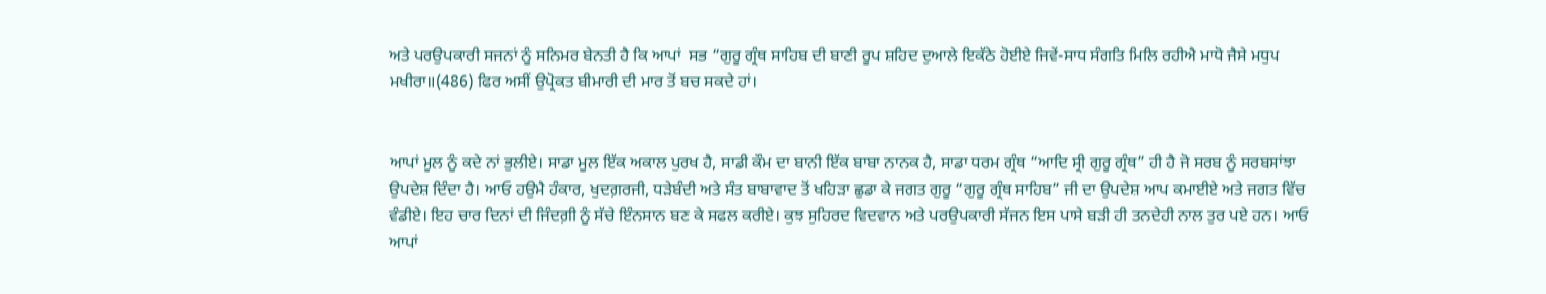ਅਤੇ ਪਰਉਪਕਾਰੀ ਸਜਨਾਂ ਨੂੰ ਸਨਿਮਰ ਬੇਨਤੀ ਹੈ ਕਿ ਆਪਾਂ  ਸਭ “ਗੁਰੂ ਗ੍ਰੰਥ ਸਾਹਿਬ ਦੀ ਬਾਣੀ ਰੂਪ ਸ਼ਹਿਦ ਦੁਆਲੇ ਇਕੱਠੇ ਹੋਈਏ ਜਿਵੇਂ-ਸਾਧ ਸੰਗਤਿ ਮਿਲਿ ਰਹੀਐ ਮਾਧੋ ਜੈਸੇ ਮਧੁਪ ਮਖੀਰਾ॥(486) ਫਿਰ ਅਸੀਂ ਉਪ੍ਰੋਕਤ ਬੀਮਾਰੀ ਦੀ ਮਾਰ ਤੋਂ ਬਚ ਸਕਦੇ ਹਾਂ।


ਆਪਾਂ ਮੂਲ ਨੂੰ ਕਦੇ ਨਾਂ ਭੁਲੀਏ। ਸਾਡਾ ਮੂਲ ਇੱਕ ਅਕਾਲ ਪੁਰਖ ਹੈ, ਸਾਡੀ ਕੌਮ ਦਾ ਬਾਨੀ ਇੱਕ ਬਾਬਾ ਨਾਨਕ ਹੈ, ਸਾਡਾ ਧਰਮ ਗ੍ਰੰਥ “ਆਦਿ ਸ੍ਰੀ ਗੁਰੂ ਗ੍ਰੰਥ” ਹੀ ਹੈ ਜੋ ਸਰਬ ਨੂੰ ਸਰਬਸਾਂਝਾ ਉਪਦੇਸ਼ ਦਿੰਦਾ ਹੈ। ਆਓ ਹਉਮੈ ਹੰਕਾਰ, ਖੁਦਗ਼ਰਜੀ, ਧੜੇਬੰਦੀ ਅਤੇ ਸੰਤ ਬਾਬਾਵਾਦ ਤੋਂ ਖਹਿੜਾ ਛੁਡਾ ਕੇ ਜਗਤ ਗੁਰੂ “ਗੁਰੂ ਗ੍ਰੰਥ ਸਾਹਿਬ” ਜੀ ਦਾ ਉਪਦੇਸ਼ ਆਪ ਕਮਾਈਏ ਅਤੇ ਜਗਤ ਵਿੱਚ ਵੰਡੀਏ। ਇਹ ਚਾਰ ਦਿਨਾਂ ਦੀ ਜਿੰਦਗ਼ੀ ਨੂੰ ਸੱਚੇ ਇੰਨਸਾਨ ਬਣ ਕੇ ਸਫਲ ਕਰੀਏ। ਕੁਝ ਸੁਹਿਰਦ ਵਿਦਵਾਨ ਅਤੇ ਪਰਉਪਕਾਰੀ ਸੱਜਨ ਇਸ ਪਾਸੇ ਬੜੀ ਹੀ ਤਨਦੇਹੀ ਨਾਲ ਤੁਰ ਪਏ ਹਨ। ਆਓ ਆਪਾਂ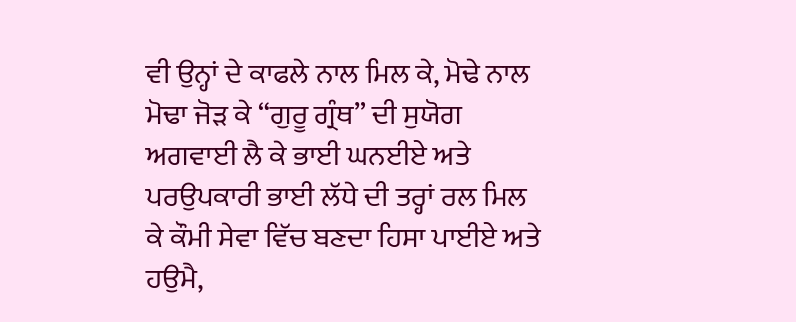ਵੀ ਉਨ੍ਹਾਂ ਦੇ ਕਾਫਲੇ ਨਾਲ ਮਿਲ ਕੇ, ਮੋਢੇ ਨਾਲ ਮੋਢਾ ਜੋੜ ਕੇ “ਗੁਰੂ ਗ੍ਰੰਥ” ਦੀ ਸੁਯੋਗ ਅਗਵਾਈ ਲੈ ਕੇ ਭਾਈ ਘਨਈਏ ਅਤੇ ਪਰਉਪਕਾਰੀ ਭਾਈ ਲੱਧੇ ਦੀ ਤਰ੍ਹਾਂ ਰਲ ਮਿਲ ਕੇ ਕੌਮੀ ਸੇਵਾ ਵਿੱਚ ਬਣਦਾ ਹਿਸਾ ਪਾਈਏ ਅਤੇ ਹਉਮੈ,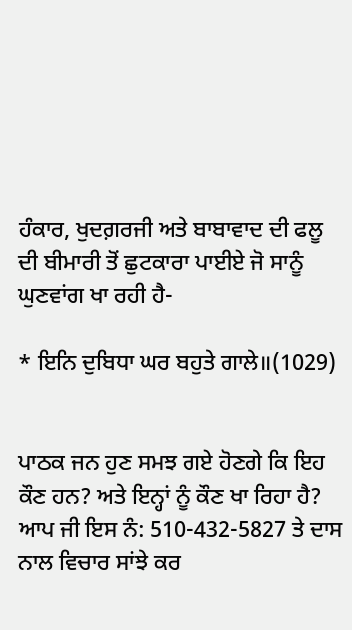ਹੰਕਾਰ, ਖੁਦਗ਼ਰਜੀ ਅਤੇ ਬਾਬਾਵਾਦ ਦੀ ਫਲੂ ਦੀ ਬੀਮਾਰੀ ਤੋਂ ਛੁਟਕਾਰਾ ਪਾਈਏ ਜੋ ਸਾਨੂੰ ਘੁਣਵਾਂਗ ਖਾ ਰਹੀ ਹੈ-

* ਇਨਿ ਦੁਬਿਧਾ ਘਰ ਬਹੁਤੇ ਗਾਲੇ॥(1029)


ਪਾਠਕ ਜਨ ਹੁਣ ਸਮਝ ਗਏ ਹੋਣਗੇ ਕਿ ਇਹ ਕੌਣ ਹਨ? ਅਤੇ ਇਨ੍ਹਾਂ ਨੂੰ ਕੌਣ ਖਾ ਰਿਹਾ ਹੈ? ਆਪ ਜੀ ਇਸ ਨੰ: 510-432-5827 ਤੇ ਦਾਸ ਨਾਲ ਵਿਚਾਰ ਸਾਂਝੇ ਕਰ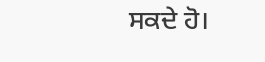ਸਕਦੇ ਹੋ।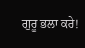ਗੁਰੂ ਭਲਾ ਕਰੇ!